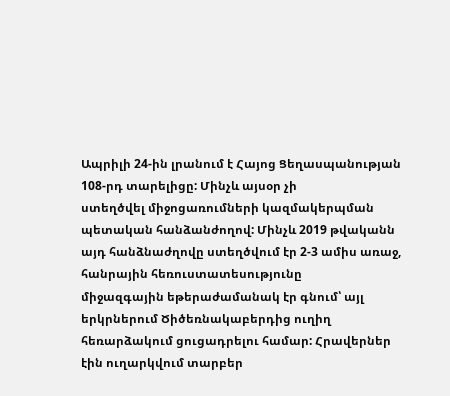Ապրիլի 24-ին լրանում է Հայոց Ցեղասպանության 108-րդ տարելիցը: Մինչև այսօր չի
ստեղծվել միջոցառումների կազմակերպման պետական հանձանժողով: Մինչև 2019 թվականն այդ հանձնաժղովը ստեղծվում էր 2-3 ամիս առաջ, հանրային հեռուստատեսությունը
միջազգային եթերաժամանակ էր գնում՝ այլ երկրներում Ծիծեռնակաբերդից ուղիղ հեռարձակում ցուցադրելու համար: Հրավերներ
էին ուղարկվում տարբեր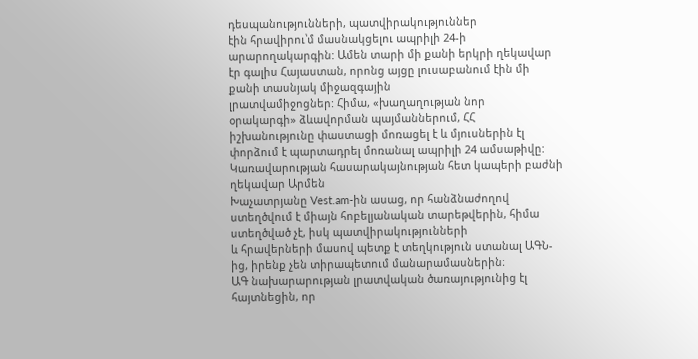դեսպանությունների, պատվիրակություններ
էին հրավիրու՝մ մասնակցելու ապրիլի 24-ի արարողակարգին: Ամեն տարի մի քանի երկրի ղեկավար
էր գալիս Հայաստան, որոնց այցը լուսաբանում էին մի քանի տասնյակ միջազգային
լրատվամիջոցներ: Հիմա, «խաղաղության նոր
օրակարգի» ձևավորման պայմաններում, ՀՀ իշխանությունը փաստացի մոռացել է և մյուսներին էլ փորձում է պարտադրել մոռանալ ապրիլի 24 ամսաթիվը: Կառավարության հասարակայնության հետ կապերի բաժնի ղեկավար Արմեն
Խաչատրյանը Vest.am-ին ասաց, որ հանձնաժողով
ստեղծվում է միայն հոբելյանական տարեթվերին, հիմա ստեղծված չէ, իսկ պատվիրակությունների
և հրավերների մասով պետք է տեղկություն ստանալ ԱԳՆ-ից, իրենք չեն տիրապետում մանարամասներին։
ԱԳ նախարարության լրատվական ծառայությունից էլ հայտնեցին, որ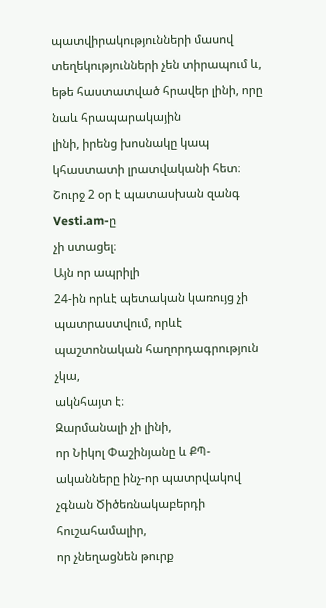պատվիրակությունների մասով
տեղեկությունների չեն տիրապում և, եթե հաստատված հրավեր լինի, որը նաև հրապարակային
լինի, իրենց խոսնակը կապ կհաստատի լրատվականի հետ։ Շուրջ 2 օր է պատասխան զանգ Vesti.am-ը
չի ստացել։
Այն որ ապրիլի
24-ին որևէ պետական կառույց չի պատրաստվում, որևէ պաշտոնական հաղորդագրություն չկա,
ակնհայտ է։
Զարմանալի չի լինի,
որ Նիկոլ Փաշինյանը և ՔՊ-ականները ինչ-որ պատրվակով չգնան Ծիծեռնակաբերդի հուշահամալիր,
որ չնեղացնեն թուրք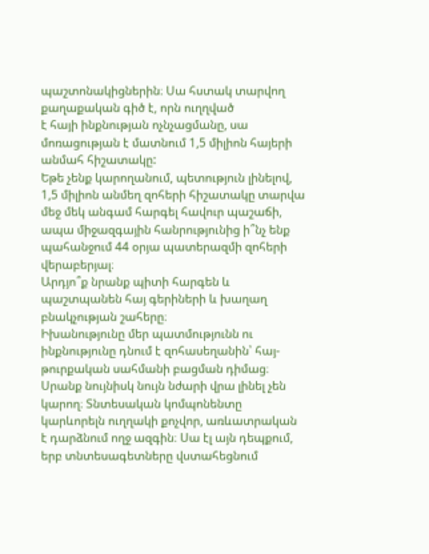պաշտոնակիցներին։ Սա հստակ տարվող քաղաքական գիծ է, որն ուղղված
է հայի ինքնության ոչնչացմանը, սա մոռացության է մատնում 1,5 միլիոն հայերի անմահ հիշատակը:
Եթե չենք կարողանում, պետություն լինելով,
1,5 միլիոն անմեղ զոհերի հիշատակը տարվա մեջ մեկ անգամ հարգել հավուր պաշաճի,
ապա միջազգային հանրությունից ի՞նչ ենք պահանջում 44 օրյա պատերազմի զոհերի վերաբերյալ։
Արդյո՞ք նրանք պիտի հարգեն և պաշտպանեն հայ գերիների և խաղաղ բնակչության շահերը։
Իխանությունը մեր պատմությունն ու ինքնությունը դնում է զոհասեղանին՝ հայ-թուրքական սահմանի բացման դիմաց։ Սրանք նույնիսկ նույն նժարի վրա լինել չեն կարող։ Տնտեսական կոմպոնենտը կարևորելն ուղղակի քոչվոր, առևատրական է դարձնում ողջ ազգին։ Սա էլ այն դեպքում, երբ տնտեսագետները վստահեցնում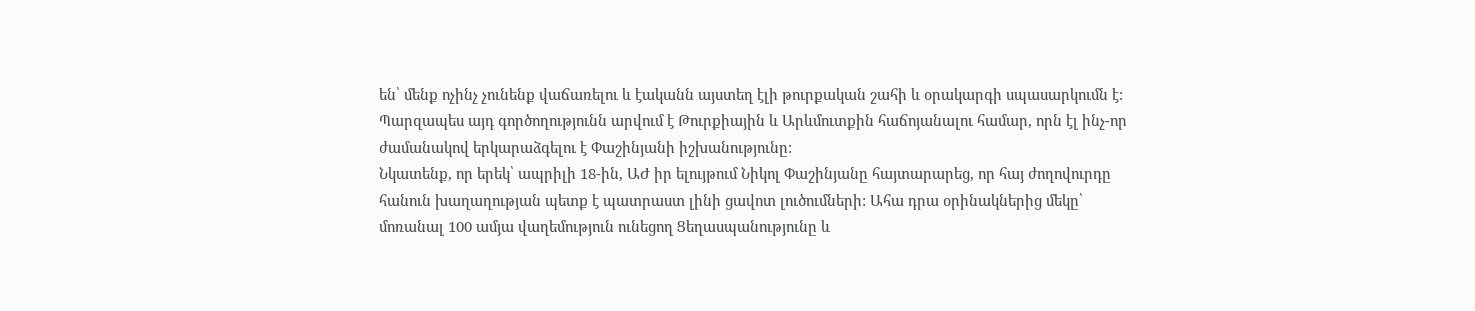են՝ մենք ոչինչ չունենք վաճառելու և էականն այստեղ էլի թուրքական շահի և օրակարգի սպասարկումն է: Պարզապես այդ գործողությունն արվում է Թուրքիային և Արևմուտքին հաճոյանալու համար, որն էլ ինչ-որ ժամանակով երկարաձգելու է Փաշինյանի իշխանությունը:
Նկատենք, որ երեկ՝ ապրիլի 18-ին, ԱԺ իր ելույթում Նիկոլ Փաշինյանը հայտարարեց, որ հայ ժողովուրդը հանուն խաղաղության պետք է պատրաստ լինի ցավոտ լուծումների: Ահա դրա օրինակներից մեկը՝ մոռանալ 100 ամյա վաղեմություն ունեցող Ցեղասպանությունը և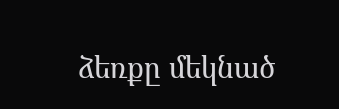ձեռքը մեկնած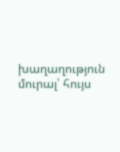խաղաղություն մուրալ՝ հույս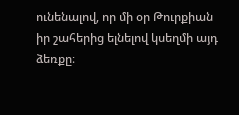ունենալով, որ մի օր Թուրքիան իր շահերից ելնելով կսեղմի այդ ձեռքը։